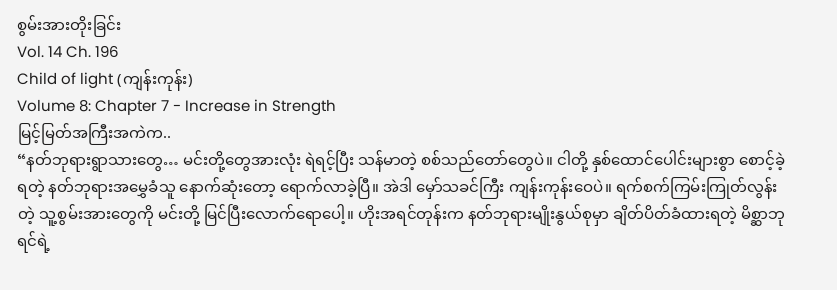စွမ်းအားတိုးခြင်း
Vol. 14 Ch. 196
Child of light (ကျန်းကုန်း)
Volume 8: Chapter 7 - Increase in Strength
မြင့်မြတ်အကြီးအကဲက..
“နတ်ဘုရားရွာသားတွေ… မင်းတို့တွေအားလုံး ရဲရင့်ပြီး သန်မာတဲ့ စစ်သည်တော်တွေပဲ။ ငါတို့ နှစ်ထောင်ပေါင်းများစွာ စောင့်ခဲ့ရတဲ့ နတ်ဘုရားအမွှေခံသူ နောက်ဆုံးတော့ ရောက်လာခဲ့ပြီ။ အဲဒါ မှော်သခင်ကြီး ကျန်းကုန်းဝေပဲ။ ရက်စက်ကြမ်းကြုတ်လွန်းတဲ့ သူ့စွမ်းအားတွေကို မင်းတို့ မြင်ပြီးလောက်ရောပေါ့။ ဟိုးအရင်တုန်းက နတ်ဘုရားမျိုးနွယ်စုမှာ ချိတ်ပိတ်ခံထားရတဲ့ မိစ္ဆာဘုရင်ရဲ့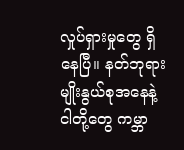လှုပ်ရှားမှုတွေ ရှိနေပြီ။ နတ်ဘုရားမျိုးနွယ်စုအနေနဲ့ ငါတို့တွေ ကမ္ဘာ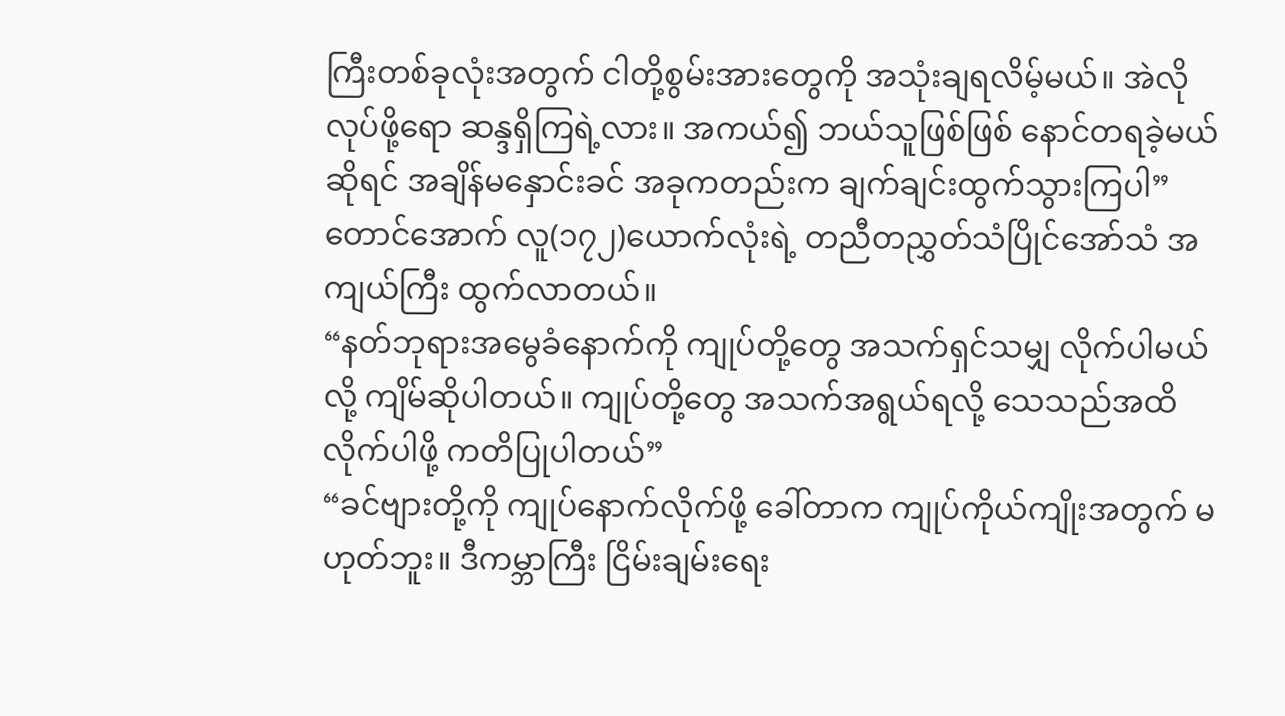ကြီးတစ်ခုလုံးအတွက် ငါတို့စွမ်းအားတွေကို အသုံးချရလိမ့်မယ်။ အဲလိုလုပ်ဖို့ရော ဆန္ဒရှိကြရဲ့လား။ အကယ်၍ ဘယ်သူဖြစ်ဖြစ် နောင်တရခဲ့မယ်ဆိုရင် အချိန်မနှောင်းခင် အခုကတည်းက ချက်ချင်းထွက်သွားကြပါ”
တောင်အောက် လူ(၁၇၂)ယောက်လုံးရဲ့ တညီတညွှတ်သံပြိုင်အော်သံ အကျယ်ကြီး ထွက်လာတယ်။
“နတ်ဘုရားအမွေခံနောက်ကို ကျုပ်တို့တွေ အသက်ရှင်သမျှ လိုက်ပါမယ်လို့ ကျိမ်ဆိုပါတယ်။ ကျုပ်တို့တွေ အသက်အရွယ်ရလို့ သေသည်အထိ လိုက်ပါဖို့ ကတိပြုပါတယ်”
“ခင်ဗျားတို့ကို ကျုပ်နောက်လိုက်ဖို့ ခေါ်တာက ကျုပ်ကိုယ်ကျိုးအတွက် မဟုတ်ဘူး။ ဒီကမ္ဘာကြီး ငြိမ်းချမ်းရေး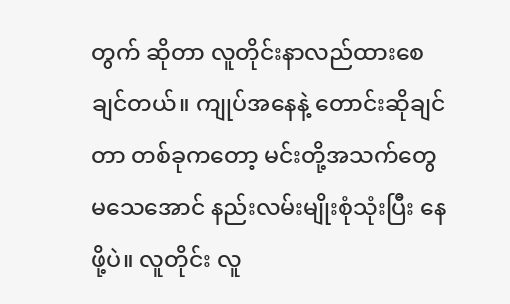တွက် ဆိုတာ လူတိုင်းနာလည်ထားစေချင်တယ်။ ကျုပ်အနေနဲ့ တောင်းဆိုချင်တာ တစ်ခုကတော့ မင်းတို့အသက်တွေ မသေအောင် နည်းလမ်းမျိုးစုံသုံးပြီး နေဖို့ပဲ။ လူတိုင်း လူ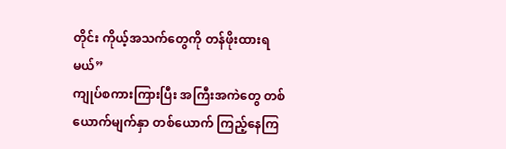တိုင်း ကိုယ့်အသက်တွေကို တန်ဖိုးထားရမယ်”
ကျုပ်စကားကြားပြီး အကြီးအကဲတွေ တစ်ယောက်မျက်နှာ တစ်ယောက် ကြည့်နေကြ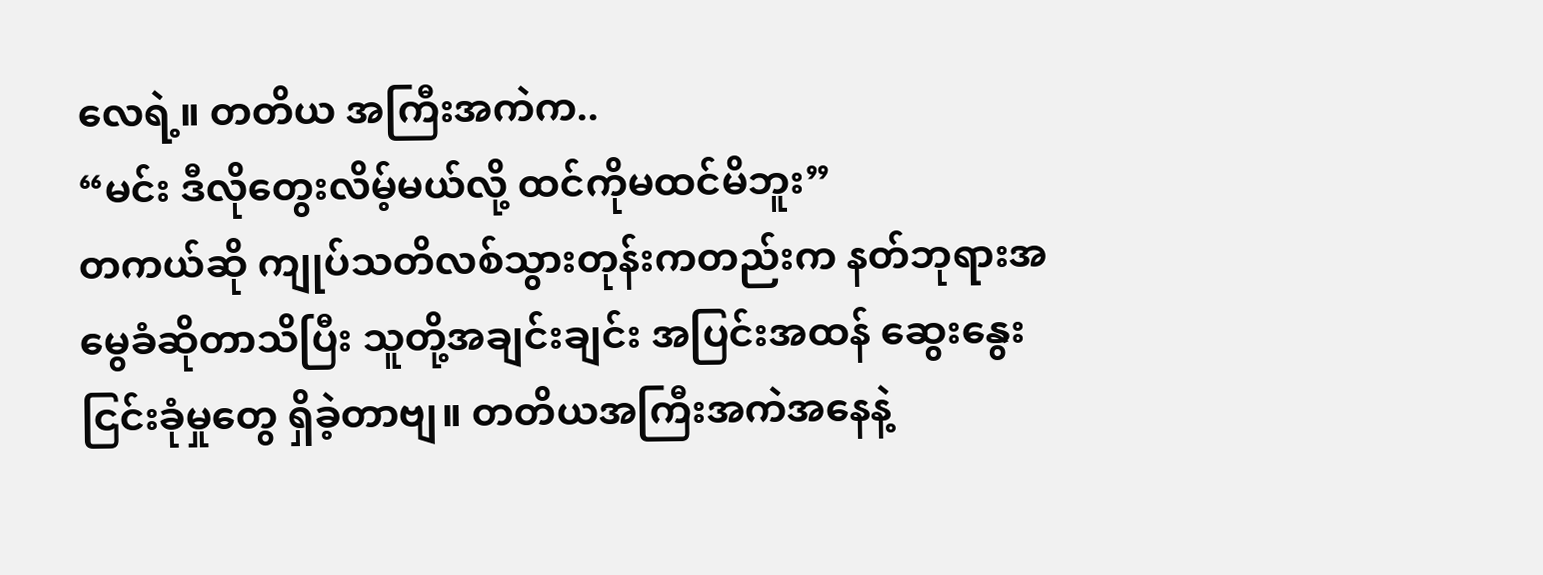လေရဲ့။ တတိယ အကြီးအကဲက..
“မင်း ဒီလိုတွေးလိမ့်မယ်လို့ ထင်ကိုမထင်မိဘူး”
တကယ်ဆို ကျုပ်သတိလစ်သွားတုန်းကတည်းက နတ်ဘုရားအမွေခံဆိုတာသိပြီး သူတို့အချင်းချင်း အပြင်းအထန် ဆွေးနွေးငြင်းခုံမှုတွေ ရှိခဲ့တာဗျ။ တတိယအကြီးအကဲအနေနဲ့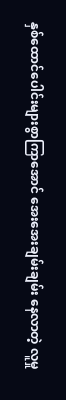နှစ်ထောင်ပေါင်းများစွာကြာအောင် အေးအေးချမ်းချမ်း နေလာတဲ့ လူမှု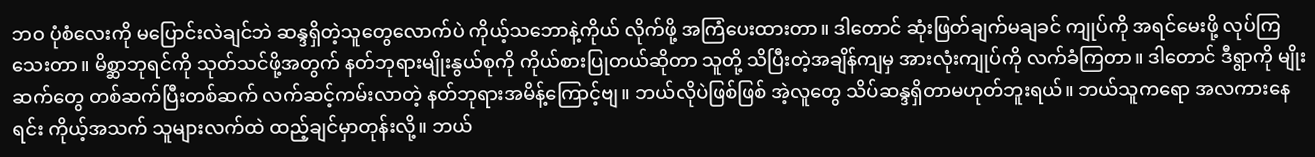ဘဝ ပုံစံလေးကို မပြောင်းလဲချင်ဘဲ ဆန္ဒရှိတဲ့သူတွေလောက်ပဲ ကိုယ့်သဘောနဲ့ကိုယ် လိုက်ဖို့ အကြံပေးထားတာ။ ဒါတောင် ဆုံးဖြတ်ချက်မချခင် ကျုပ်ကို အရင်မေးဖို့ လုပ်ကြသေးတာ။ မိစ္ဆာဘုရင်ကို သုတ်သင်ဖို့အတွက် နတ်ဘုရားမျိုးနွယ်စုကို ကိုယ်စားပြုတယ်ဆိုတာ သူတို့ သိပြီးတဲ့အချိန်ကျမှ အားလုံးကျုပ်ကို လက်ခံကြတာ။ ဒါတောင် ဒီရွာကို မျိုးဆက်တွေ တစ်ဆက်ပြီးတစ်ဆက် လက်ဆင့်ကမ်းလာတဲ့ နတ်ဘုရားအမိန့်ကြောင့်ဗျ။ ဘယ်လိုပဲဖြစ်ဖြစ် အဲ့လူတွေ သိပ်ဆန္ဒရှိတာမဟုတ်ဘူးရယ်။ ဘယ်သူကရော အလကားနေရင်း ကိုယ့်အသက် သူများလက်ထဲ ထည့်ချင်မှာတုန်းလို့။ ဘယ်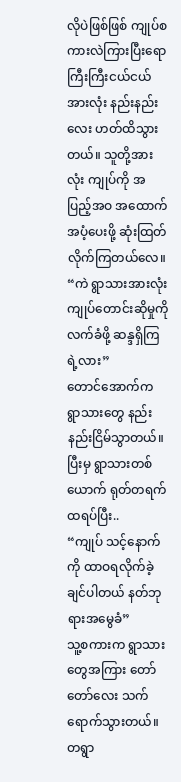လိုပဲဖြစ်ဖြစ် ကျုပ်စကားလဲကြားပြီးရော ကြီးကြီးငယ်ငယ် အားလုံး နည်းနည်းလေး ဟတ်ထိသွားတယ်။ သူတို့အားလုံး ကျုပ်ကို အပြည့်အဝ အထောက်အပံ့ပေးဖို့ ဆုံးထြတ်လိုက်ကြတယ်လေ။
“ကဲ ရွာသားအားလုံး ကျုပ်တောင်းဆိုမှုကို လက်ခံဖို့ ဆန္ဒရှိကြရဲ့လား”
တောင်အောက်က ရွာသားတွေ နည်းနည်းငြိမ်သွာတယ်။ ပြီးမှ ရွာသားတစ်ယောက် ရုတ်တရက် ထရပ်ပြီး..
“ကျုပ် သင့်နောက်ကို ထာဝရလိုက်ခဲ့ချင်ပါတယ် နတ်ဘုရားအမွေခံ”
သူ့စကားက ရွာသားတွေအကြား တော်တော်လေး သက်ရောက်သွားတယ်။ တရွာ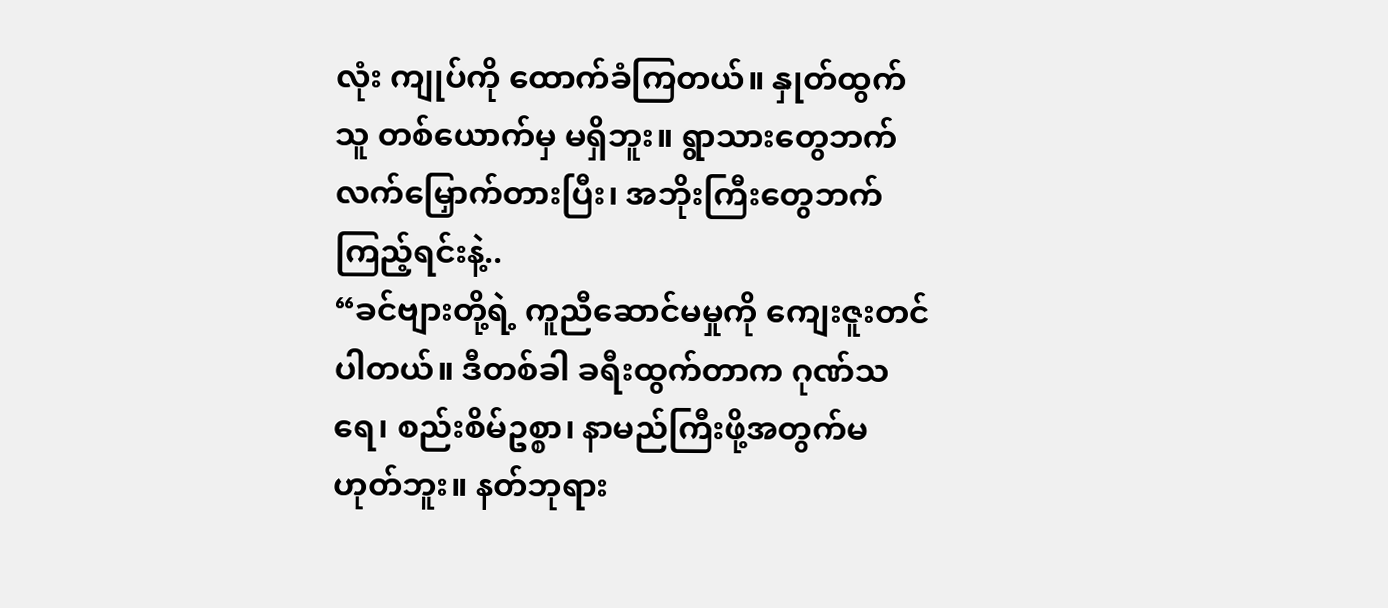လုံး ကျုပ်ကို ထောက်ခံကြတယ်။ နှုတ်ထွက်သူ တစ်ယောက်မှ မရှိဘူး။ ရွာသားတွေဘက် လက်မြှောက်တားပြီး၊ အဘိုးကြီးတွေဘက်ကြည့်ရင်းနဲ့..
“ခင်ဗျားတို့ရဲ့ ကူညီဆောင်မမှုကို ကျေးဇူးတင်ပါတယ်။ ဒီတစ်ခါ ခရီးထွက်တာက ဂုဏ်သရေ၊ စည်းစိမ်ဥစ္စာ၊ နာမည်ကြီးဖို့အတွက်မဟုတ်ဘူး။ နတ်ဘုရား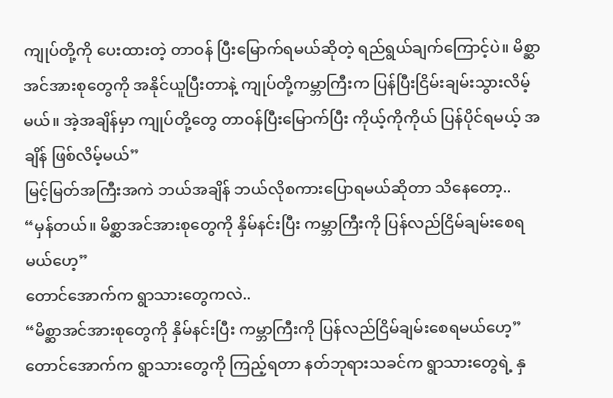ကျုပ်တို့ကို ပေးထားတဲ့ တာဝန် ပြီးမြောက်ရမယ်ဆိုတဲ့ ရည်ရွယ်ချက်ကြောင့်ပဲ။ မိစ္ဆာအင်အားစုတွေကို အနိုင်ယူပြီးတာနဲ့ ကျုပ်တို့ကမ္ဘာကြီးက ပြန်ပြီးငြိမ်းချမ်းသွားလိမ့်မယ်။ အဲ့အချိန်မှာ ကျုပ်တို့တွေ တာဝန်ပြီးမြောက်ပြီး ကိုယ့်ကိုကိုယ် ပြန်ပိုင်ရမယ့် အချိန် ဖြစ်လိမ့်မယ်”
မြင့်မြတ်အကြီးအကဲ ဘယ်အချိန် ဘယ်လိုစကားပြောရမယ်ဆိုတာ သိနေတော့..
“မှန်တယ်။ မိစ္ဆာအင်အားစုတွေကို နှိမ်နင်းပြီး ကမ္ဘာကြီးကို ပြန်လည်ငြိမ်ချမ်းစေရမယ်ဟေ့”
တောင်အောက်က ရွာသားတွေကလဲ..
“မိစ္ဆာအင်အားစုတွေကို နှိမ်နင်းပြီး ကမ္ဘာကြီးကို ပြန်လည်ငြိမ်ချမ်းစေရမယ်ဟေ့”
တောင်အောက်က ရွာသားတွေကို ကြည့်ရတာ နတ်ဘုရားသခင်က ရွာသားတွေရဲ့ နှ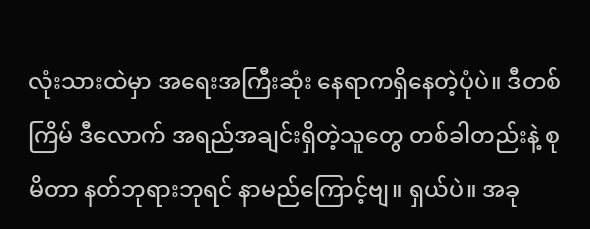လုံးသားထဲမှာ အရေးအကြီးဆုံး နေရာကရှိနေတဲ့ပုံပဲ။ ဒီတစ်ကြိမ် ဒီလောက် အရည်အချင်းရှိတဲ့သူတွေ တစ်ခါတည်းနဲ့ စုမိတာ နတ်ဘုရားဘုရင် နာမည်ကြောင့်ဗျ။ ရှယ်ပဲ။ အခု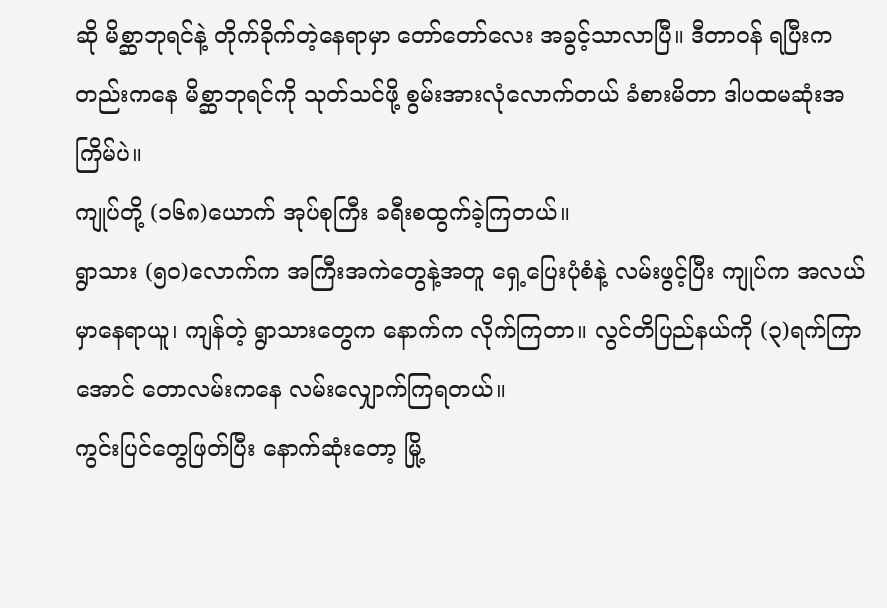ဆို မိစ္ဆာဘုရင်နဲ့ တိုက်ခိုက်တဲ့နေရာမှာ တော်တော်လေး အခွင့်သာလာပြီ။ ဒီတာဝန် ရပြီးကတည်းကနေ မိစ္ဆာဘုရင်ကို သုတ်သင်ဖို့ စွမ်းအားလုံလောက်တယ် ခံစားမိတာ ဒါပထမဆုံးအကြိမ်ပဲ။
ကျုပ်တို့ (၁၆၈)ယောက် အုပ်စုကြီး ခရီးစထွက်ခဲ့ကြတယ်။
ရွာသား (၅၀)လောက်က အကြီးအကဲတွေနဲ့အတူ ရှေ့ပြေးပုံစံနဲ့ လမ်းဖွင့်ပြီး ကျုပ်က အလယ်မှာနေရာယူ၊ ကျန်တဲ့ ရွာသားတွေက နောက်က လိုက်ကြတာ။ လွင်တိပြည်နယ်ကို (၃)ရက်ကြာအောင် တောလမ်းကနေ လမ်းလျှောက်ကြရတယ်။
ကွင်းပြင်တွေဖြတ်ပြီး နောက်ဆုံးတော့ မြို့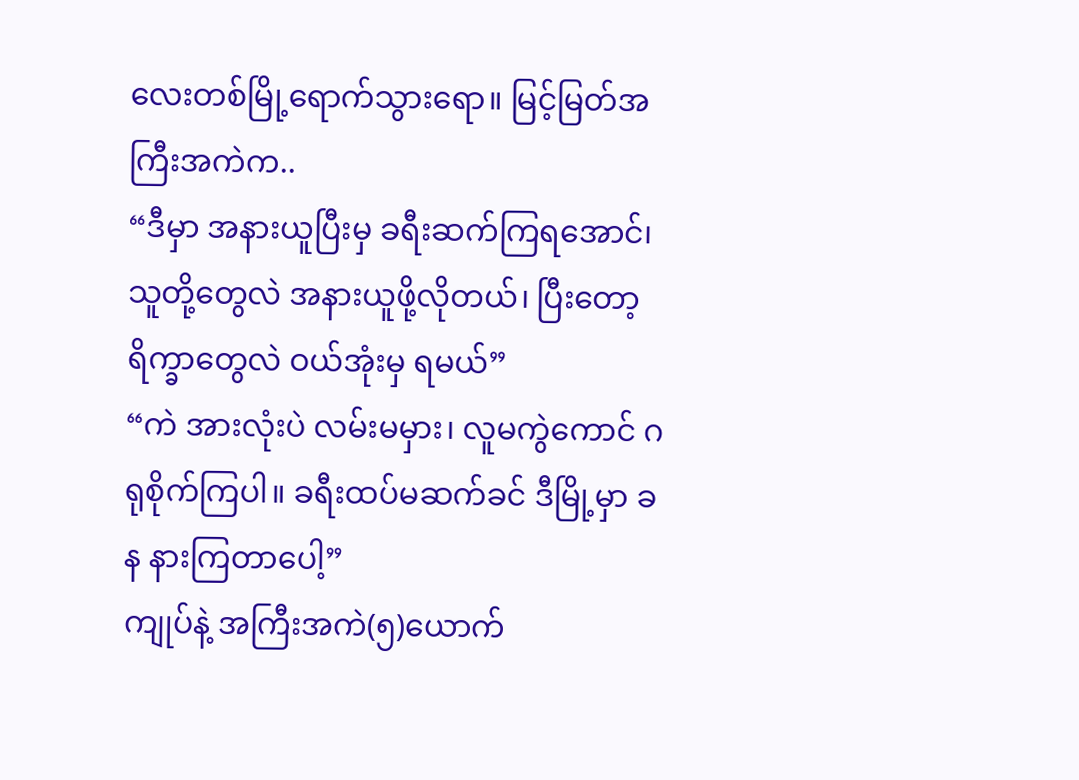လေးတစ်မြို့ရောက်သွားရော။ မြင့်မြတ်အကြီးအကဲက..
“ဒီမှာ အနားယူပြီးမှ ခရီးဆက်ကြရအောင်၊ သူတို့တွေလဲ အနားယူဖို့လိုတယ်၊ ပြီးတော့ ရိက္ခာတွေလဲ ဝယ်အုံးမှ ရမယ်”
“ကဲ အားလုံးပဲ လမ်းမမှား၊ လူမကွဲကောင် ဂရုစိုက်ကြပါ။ ခရီးထပ်မဆက်ခင် ဒီမြို့မှာ ခန နားကြတာပေါ့”
ကျုပ်နဲ့ အကြီးအကဲ(၅)ယောက်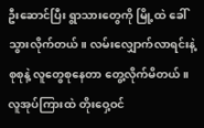ဦးဆောင်ပြီး ရွာသားတွေကို မြို့ထဲ ခေါ်သွားလိုက်တယ်။ လမ်းလျှောက်လာရင်းနဲ့ စုစုနဲ့ လူတွေစုနေတာ တွေ့လိုက်မိတယ်။
လူအုပ်ကြားထဲ တိုးဝှေ့ဝင်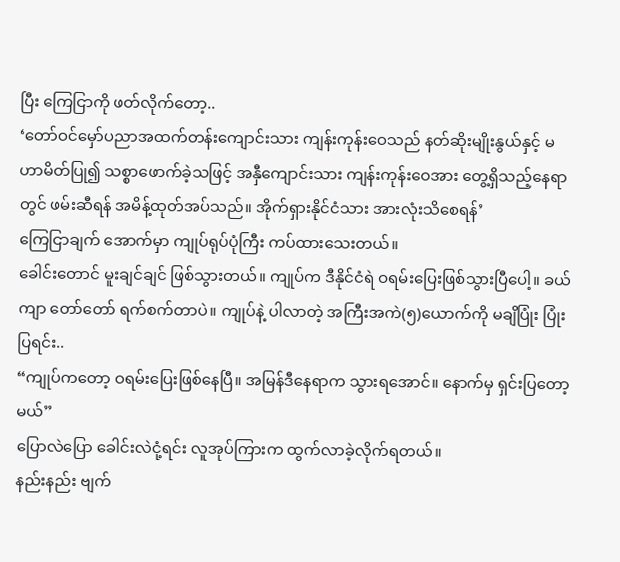ပြီး ကြေငြာကို ဖတ်လိုက်တော့..
‘တော်ဝင်မှော်ပညာအထက်တန်းကျောင်းသား ကျန်းကုန်းဝေသည် နတ်ဆိုးမျိုးနွယ်နှင့် မဟာမိတ်ပြု၍ သစ္စာဖောက်ခဲ့သဖြင့် အနှီကျောင်းသား ကျန်းကုန်းဝေအား တွေ့ရှိသည့်နေရာတွင် ဖမ်းဆီရန် အမိန့်ထုတ်အပ်သည်။ အိုက်ရှားနိုင်ငံသား အားလုံးသိစေရန်’
ကြေငြာချက် အောက်မှာ ကျုပ်ရုပ်ပုံကြီး ကပ်ထားသေးတယ်။
ခေါင်းတောင် မူးချင်ချင် ဖြစ်သွားတယ်။ ကျုပ်က ဒီနိုင်ငံရဲ ဝရမ်းပြေးဖြစ်သွားပြီပေါ့။ ခယ်ကျာ တော်တော် ရက်စက်တာပဲ။ ကျုပ်နဲ့ ပါလာတဲ့ အကြီးအကဲ(၅)ယောက်ကို မချိပြုံး ပြုံးပြရင်း..
“ကျုပ်ကတော့ ဝရမ်းပြေးဖြစ်နေပြီ။ အမြန်ဒီနေရာက သွားရအောင်။ နောက်မှ ရှင်းပြတော့မယ်”
ပြောလဲပြော ခေါင်းလဲငုံ့ရင်း လူအုပ်ကြားက ထွက်လာခဲ့လိုက်ရတယ်။
နည်းနည်း ဗျက်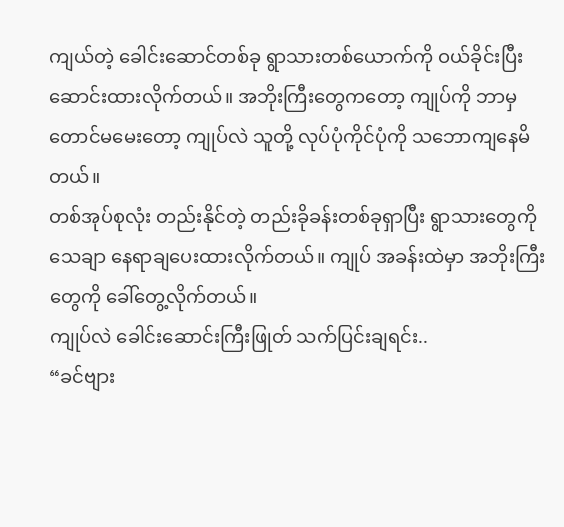ကျယ်တဲ့ ခေါင်းဆောင်တစ်ခု ရွာသားတစ်ယောက်ကို ဝယ်ခိုင်းပြီး ဆောင်းထားလိုက်တယ်။ အဘိုးကြီးတွေကတော့ ကျုပ်ကို ဘာမှတောင်မမေးတော့ ကျုပ်လဲ သူတို့ လုပ်ပုံကိုင်ပုံကို သဘောကျနေမိတယ်။
တစ်အုပ်စုလုံး တည်းနိုင်တဲ့ တည်းခိုခန်းတစ်ခုရှာပြီး ရွာသားတွေကို သေချာ နေရာချပေးထားလိုက်တယ်။ ကျုပ် အခန်းထဲမှာ အဘိုးကြီးတွေကို ခေါ်တွေ့လိုက်တယ်။
ကျုပ်လဲ ခေါင်းဆောင်းကြီးဖြုတ် သက်ပြင်းချရင်း..
“ခင်ဗျား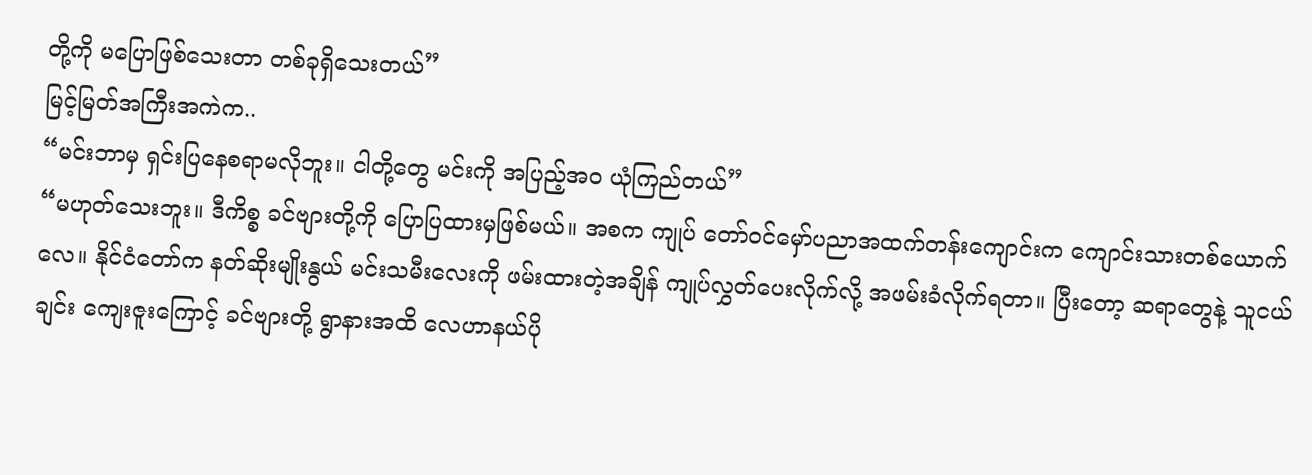တို့ကို မပြောဖြစ်သေးတာ တစ်ခုရှိသေးတယ်”
မြင့်မြတ်အကြီးအကဲက..
“မင်းဘာမှ ရှင်းပြနေစရာမလိုဘူး။ ငါတို့တွေ မင်းကို အပြည့်အဝ ယုံကြည်တယ်”
“မဟုတ်သေးဘူး။ ဒီကိစ္စ ခင်ဗျားတို့ကို ပြောပြထားမှဖြစ်မယ်။ အစက ကျုပ် တော်ဝင်မှော်ပညာအထက်တန်းကျောင်းက ကျောင်းသားတစ်ယောက်လေ။ နိုင်ငံတော်က နတ်ဆိုးမျိုးနွယ် မင်းသမီးလေးကို ဖမ်းထားတဲ့အချိန် ကျုပ်လွှတ်ပေးလိုက်လို့ အဖမ်းခံလိုက်ရတာ။ ပြီးတော့ ဆရာတွေနဲ့ သူငယ်ချင်း ကျေးဇူးကြောင့် ခင်ဗျားတို့ ရွာနားအထိ လေဟာနယ်ပို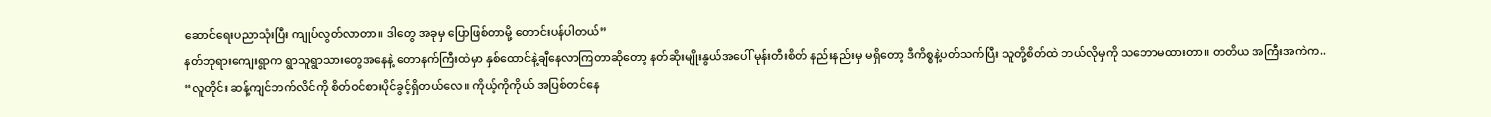ဆောင်ရေးပညာသုံးပြီး ကျုပ်လွတ်လာတာ။ ဒါတွေ အခုမှ ပြောဖြစ်တာမို့ တောင်းပန်ပါတယ်”
နတ်ဘုရားကျေးရွာက ရွာသူရွာသားတွေအနေနဲ့ တောနက်ကြီးထဲမှာ နှစ်ထောင်နဲ့ချီနေလာကြတာဆိုတော့ နတ်ဆိုးမျိုးနွယ်အပေါ် မုန်းတီးစိတ် နည်းနည်းမှ မရှိတော့ ဒီကိစ္စနဲ့ပတ်သက်ပြီး သူတို့စိတ်ထဲ ဘယ်လိုမှကို သဘောမထားတာ။ တတိယ အကြီးအကဲက..
“လူတိုင်း ဆန့်ကျင်ဘက်လိင်ကို စိတ်ဝင်စားပိုင်ခွင့်ရှိတယ်လေ။ ကိုယ့်ကိုကိုယ် အပြစ်တင်နေ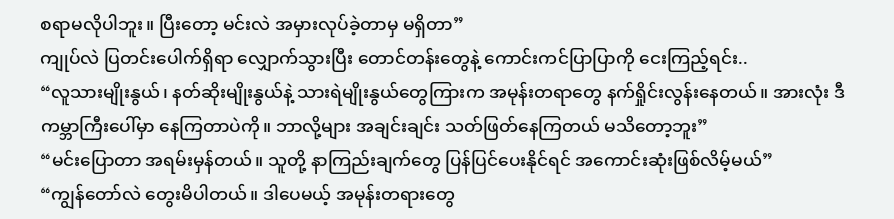စရာမလိုပါဘူး။ ပြီးတော့ မင်းလဲ အမှားလုပ်ခဲ့တာမှ မရှိတာ”
ကျုပ်လဲ ပြတင်းပေါက်ရှိရာ လျှောက်သွားပြီး တောင်တန်းတွေနဲ့ ကောင်းကင်ပြာပြာကို ငေးကြည့်ရင်း..
“လူသားမျိုးနွယ်၊ နတ်ဆိုးမျိုးနွယ်နဲ့ သားရဲမျိုးနွယ်တွေကြားက အမုန်းတရာတွေ နက်ရှိုင်းလွန်းနေတယ်။ အားလုံး ဒီကမ္ဘာကြီးပေါ်မှာ နေကြတာပဲကို။ ဘာလို့များ အချင်းချင်း သတ်ဖြတ်နေကြတယ် မသိတော့ဘူး”
“မင်းပြောတာ အရမ်းမှန်တယ်။ သူတို့ နာကြည်းချက်တွေ ပြန်ပြင်ပေးနိုင်ရင် အကောင်းဆုံးဖြစ်လိမ့်မယ်”
“ကျွန်တော်လဲ တွေးမိပါတယ်။ ဒါပေမယ့် အမုန်းတရားတွေ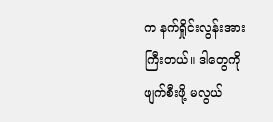က နက်ရှိုင်းလွန်းအားကြီးတယ်။ ဒါတွေကို ဖျက်စီးဖို့ မလွယ်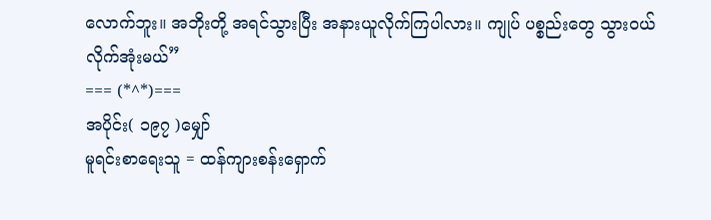လောက်ဘူး။ အဘိုးတို့ အရင်သွားပြီး အနားယူလိုက်ကြပါလား။ ကျုပ် ပစ္စည်းတွေ သွားဝယ်လိုက်အုံးမယ်”
=== (*^*)===
အပိုင်း( ၁၉၇ )မျှော်
မူရင်းစာရေးသူ = ထန်ကျားစန်းရှောက်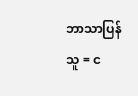ဘာသာပြန်သူ = င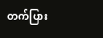တက်ပြား